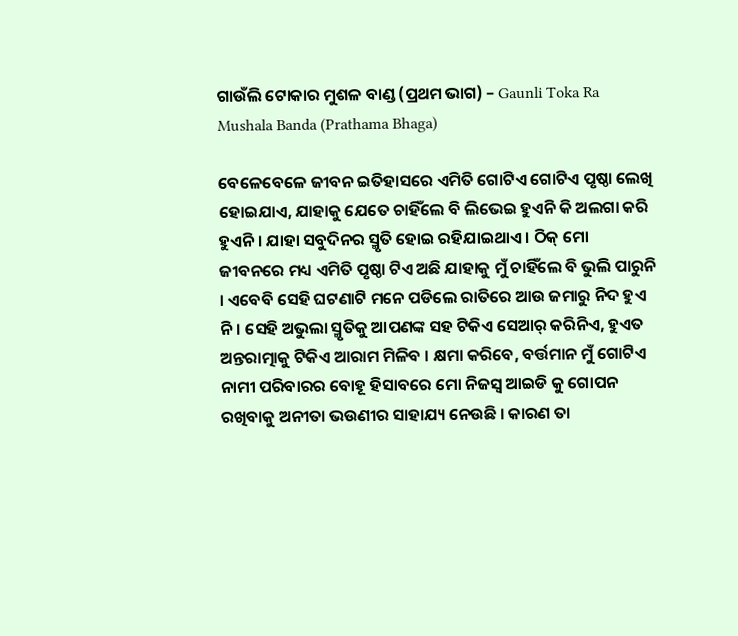ଗାଉଁଲି ଟୋକାର ମୁଶଳ ବାଣ୍ଡ (ପ୍ରଥମ ଭାଗ) – Gaunli Toka Ra Mushala Banda (Prathama Bhaga)

ବେଳେବେଳେ ଜୀବନ ଇତିହାସରେ ଏମିତି ଗୋଟିଏ ଗୋଟିଏ ପୃଷ୍ଠା ଲେଖି ହୋଇଯାଏ, ଯାହାକୁ ଯେତେ ଚାହିଁଲେ ବି ଲିଭେଇ ହୁଏନି କି ଅଲଗା କରି ହୁଏନି । ଯାହା ସବୁଦିନର ସ୍ମୃତି ହୋଇ ରହିଯାଇଥାଏ । ଠିକ୍ ମୋ ଜୀବନରେ ମଧ୍ୟ ଏମିତି ପୃଷ୍ଠା ଟିଏ ଅଛି ଯାହାକୁ ମୁଁ ଚାହିଁଲେ ବି ଭୁଲି ପାରୁନି । ଏବେବି ସେହି ଘଟଣାଟି ମନେ ପଡିଲେ ରାତିରେ ଆଉ ଜମାରୁ ନିଦ ହୁଏ ନି । ସେହି ଅଭୁଲା ସ୍ମୃତିକୁ ଆପଣଙ୍କ ସହ ଟିକିଏ ସେଆର୍ କରିନିଏ, ହୁଏତ ଅନ୍ତରାତ୍ମାକୁ ଟିକିଏ ଆରାମ ମିଳିବ । କ୍ଷମା କରିବେ, ବର୍ତ୍ତମାନ ମୁଁ ଗୋଟିଏ ନାମୀ ପରିବାରର ବୋହୂ ହିସାବରେ ମୋ ନିଜସ୍ୱ ଆଇଡି କୁ ଗୋପନ ରଖିବାକୁ ଅନୀତା ଭଉଣୀର ସାହାଯ୍ୟ ନେଉଛି । କାରଣ ତା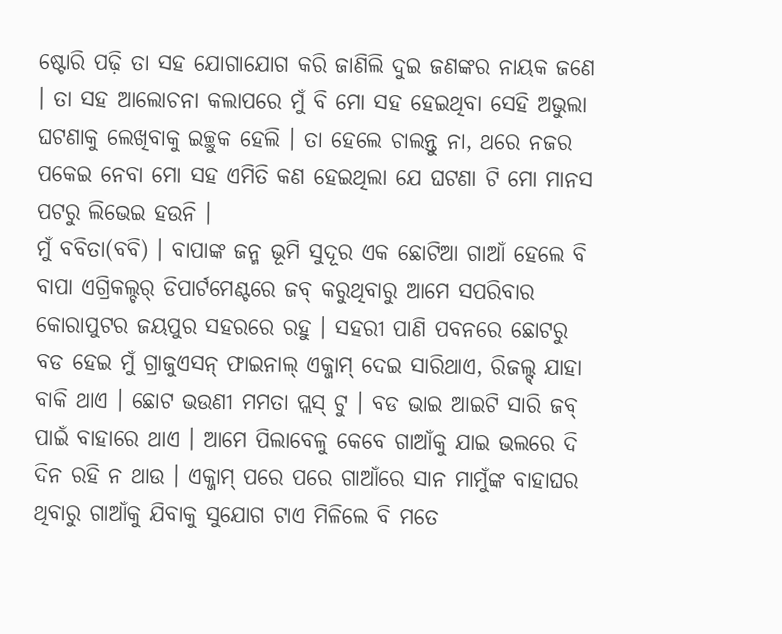ଷ୍ଟୋରି ପଢ଼ି ତା ସହ ଯୋଗାଯୋଗ କରି ଜାଣିଲି ଦୁଇ ଜଣଙ୍କର ନାୟକ ଜଣେ । ତା ସହ ଆଲୋଚନା କଲାପରେ ମୁଁ ବି ମୋ ସହ ହେଇଥିବା ସେହି ଅଭୁଲା ଘଟଣାକୁ ଲେଖିବାକୁ ଇଚ୍ଛୁକ ହେଲି । ତା ହେଲେ ଚାଲନ୍ତୁ ନା, ଥରେ ନଜର ପକେଇ ନେବା ମୋ ସହ ଏମିତି କଣ ହେଇଥିଲା ଯେ ଘଟଣା ଟି ମୋ ମାନସ ପଟରୁ ଲିଭେଇ ହଉନି ।
ମୁଁ ବବିତା(ବବି) । ବାପାଙ୍କ ଜନ୍ମ ଭୂମି ସୁଦୂର ଏକ ଛୋଟିଆ ଗାଆଁ ହେଲେ ବି ବାପା ଏଗ୍ରିକଲ୍ଚର୍ ଡିପାର୍ଟମେଣ୍ଟରେ ଜବ୍ କରୁଥିବାରୁ ଆମେ ସପରିବାର କୋରାପୁଟର ଜୟପୁର ସହରରେ ରହୁ । ସହରୀ ପାଣି ପବନରେ ଛୋଟରୁ ବଡ ହେଇ ମୁଁ ଗ୍ରାଜୁଏସନ୍ ଫାଇନାଲ୍ ଏକ୍ଜାମ୍ ଦେଇ ସାରିଥାଏ, ରିଜଲ୍ଟ୍ ଯାହା ବାକି ଥାଏ । ଛୋଟ ଭଉଣୀ ମମତା ପ୍ଲସ୍ ଟୁ । ବଡ ଭାଇ ଆଇଟି ସାରି ଜବ୍ ପାଇଁ ବାହାରେ ଥାଏ । ଆମେ ପିଲାବେଳୁ କେବେ ଗାଆଁକୁ ଯାଇ ଭଲରେ ଦି ଦିନ ରହି ନ ଥାଉ । ଏକ୍ଜାମ୍ ପରେ ପରେ ଗାଆଁରେ ସାନ ମାମୁଁଙ୍କ ବାହାଘର ଥିବାରୁ ଗାଆଁକୁ ଯିବାକୁ ସୁଯୋଗ ଟାଏ ମିଳିଲେ ବି ମତେ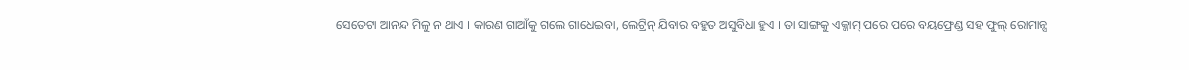ସେତେଟା ଆନନ୍ଦ ମିଳୁ ନ ଥାଏ । କାରଣ ଗାଆଁକୁ ଗଲେ ଗାଧେଇବା, ଲେଟ୍ରିନ୍ ଯିବାର ବହୁତ ଅସୁବିଧା ହୁଏ । ତା ସାଙ୍ଗକୁ ଏକ୍ଜାମ୍ ପରେ ପରେ ବୟଫ୍ରେଣ୍ଡ ସହ ଫୁଲ୍ ରୋମାନ୍ସ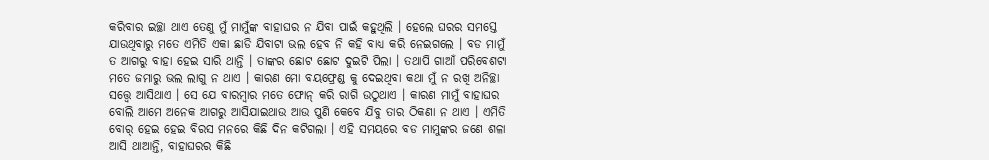କରିବାର ଇଚ୍ଛା ଥାଏ ତେଣୁ ମୁଁ ମାମୁଁଙ୍କ ବାହାଘର ନ ଯିବା ପାଇଁ କହୁଥିଲି । ହେଲେ ଘରର ସମସ୍ତେ ଯାଉଥିବାରୁ ମତେ ଏମିତି ଏକା ଛାଡି ଯିବାଟା ଭଲ ହେବ ନି କହି ବାଧ୍ୟ କରି ନେଇଗଲେ । ବଡ ମାମୁଁ ତ ଆଗରୁ ବାହା ହେଇ ସାରି ଥାନ୍ତି । ତାଙ୍କର ଛୋଟ ଛୋଟ ଦୁଇଟି ପିଲା । ତଥାପି ଗାଆଁ ପରିବେଶଟା ମତେ ଜମାରୁ ଭଲ ଲାଗୁ ନ ଥାଏ । କାରଣ ମୋ ବୟଫ୍ରେଣ୍ଡ କୁ ଦେଇଥିବା କଥା ମୁଁ ନ ରଖି ଅନିଚ୍ଛା ସତ୍ତ୍ୱେ ଆସିଥାଏ । ସେ ଯେ ବାରମ୍ବାର ମତେ ଫୋନ୍ କରି ରାଗି ଉଠୁଥାଏ । କାରଣ ମାମୁଁ ବାହାଘର ବୋଲି ଆମେ ଅନେକ ଆଗରୁ ଆସିଯାଇଥାଉ ଆଉ ପୁଣି କେବେ ଯିବୁ ତାର ଠିକଣା ନ ଥାଏ । ଏମିତି ବୋର୍ ହେଇ ହେଇ ବିରସ ମନରେ କିଛି ଦିନ କଟିଗଲା । ଏହି ସମୟରେ ବଡ ମାମୁଙ୍କର ଜଣେ ଶଳା ଆସି ଥାଆନ୍ତି, ବାହାଘରର କିଛି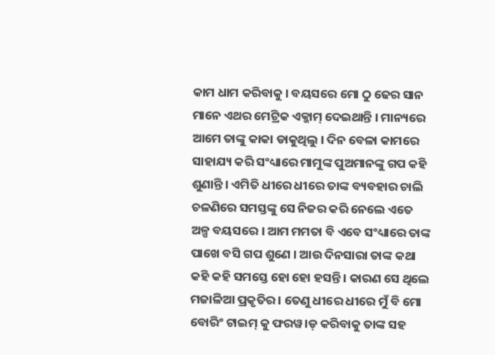କାମ ଧାମ କରିବାକୁ । ବୟସରେ ମୋ ଠୁ ଢେର ସାନ ମାନେ ଏଥର ମେଟ୍ରିକ ଏକ୍ଜାମ୍ ଦେଇଥାନ୍ତି । ମାନ୍ୟରେ ଆମେ ତାଙ୍କୁ କାକା ଡାକୁଥିଲୁ । ଦିନ ବେଳା କାମରେ ସାହାଯ୍ୟ କରି ସଂଧ୍ୟାରେ ମାମୁଙ୍କ ପୁଅମାନଙ୍କୁ ଗପ କହି ଶୁଣାନ୍ତି । ଏମିତି ଧୀରେ ଧୀରେ ତାଙ୍କ ବ୍ୟବହାର ଚାଲି ଚଳଣିରେ ସମସ୍ତଙ୍କୁ ସେ ନିଜର କରି ନେଲେ ଏତେ ଅଳ୍ପ ବୟସରେ । ଆମ ମମତା ବି ଏବେ ସଂଧ୍ୟାରେ ତାଙ୍କ ପାଖେ ବସି ଗପ ଶୁଣେ । ଆଉ ଦିନସାରା ତାଙ୍କ କଥା କହି କହି ସମସ୍ତେ ହୋ ହୋ ହସନ୍ତି । କାରଣ ସେ ଥିଲେ ମଜାଳିଆ ପ୍ରକୃତିର । ତେଣୁ ଧୀରେ ଧୀରେ ମୁଁ ବି ମୋ ବୋରିଂ ଟାଇମ୍ କୁ ଫରୱ।ଡ୍ କରିବାକୁ ତାଙ୍କ ସହ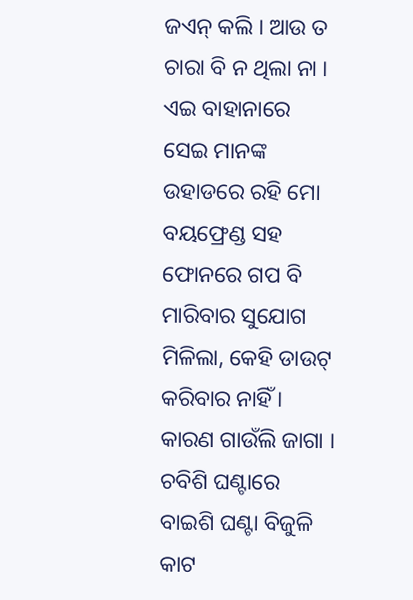ଜଏନ୍ କଲି । ଆଉ ତ ଚାରା ବି ନ ଥିଲା ନା । ଏଇ ବାହାନାରେ ସେଇ ମାନଙ୍କ ଉହାଡରେ ରହି ମୋ ବୟଫ୍ରେଣ୍ଡ ସହ ଫୋନରେ ଗପ ବି ମାରିବାର ସୁଯୋଗ ମିଳିଲା, କେହି ଡାଉଟ୍ କରିବାର ନାହିଁ । କାରଣ ଗାଉଁଲି ଜାଗା । ଚବିଶି ଘଣ୍ଟାରେ ବାଇଶି ଘଣ୍ଟା ବିଜୁଳି କାଟ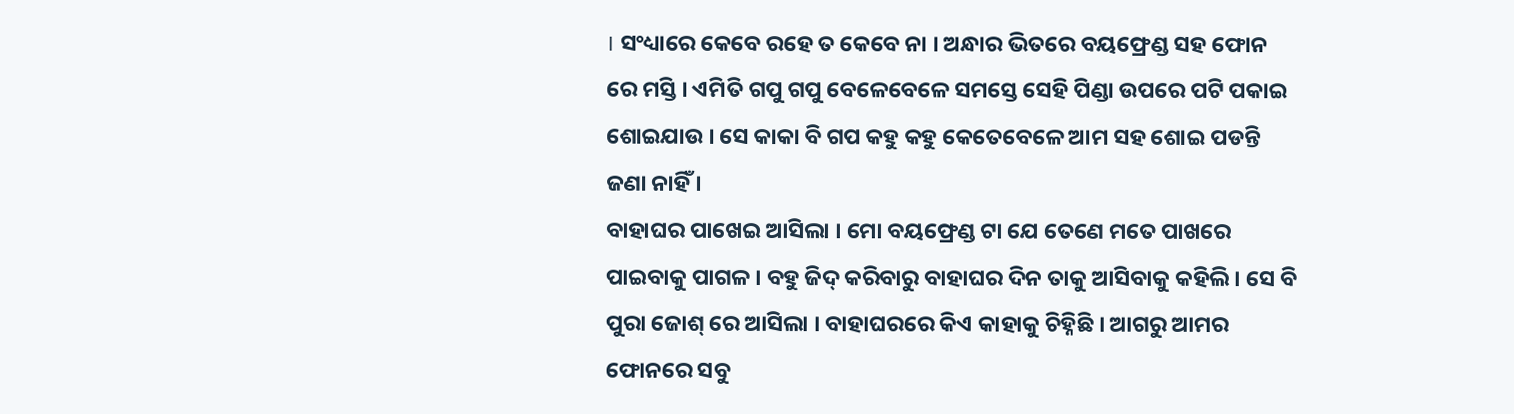। ସଂଧ୍ୟାରେ କେବେ ରହେ ତ କେବେ ନା । ଅନ୍ଧାର ଭିତରେ ବୟଫ୍ରେଣ୍ଡ ସହ ଫୋନ ରେ ମସ୍ତି । ଏମିତି ଗପୁ ଗପୁ ବେଳେବେଳେ ସମସ୍ତେ ସେହି ପିଣ୍ଡା ଉପରେ ପଟି ପକାଇ ଶୋଇଯାଉ । ସେ କାକା ବି ଗପ କହୁ କହୁ କେତେବେଳେ ଆମ ସହ ଶୋଇ ପଡନ୍ତି ଜଣା ନାହିଁ ।
ବାହାଘର ପାଖେଇ ଆସିଲା । ମୋ ବୟଫ୍ରେଣ୍ଡ ଟା ଯେ ତେଣେ ମତେ ପାଖରେ ପାଇବାକୁ ପାଗଳ । ବହୁ ଜିଦ୍ କରିବାରୁ ବାହାଘର ଦିନ ତାକୁ ଆସିବାକୁ କହିଲି । ସେ ବି ପୁରା ଜୋଶ୍ ରେ ଆସିଲା । ବାହାଘରରେ କିଏ କାହାକୁ ଚିହ୍ନିଛି । ଆଗରୁ ଆମର ଫୋନରେ ସବୁ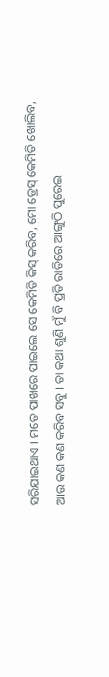ସରିଯାଇଥାଏ । ମତେ ପାଖରେ ପାଇଲେ ସେ କେମିତି କିସ୍ କରିବ, ମୋ ଡ୍ରେସ୍ କେମିତି ଖୋଲିବ, ଆଉ କଣ କଣ କରିବ ସବୁ । ତା କଥା ଶୁଣି ମୁଁ ବି ପ୍ରତି ରାତିରେ ଆଙ୍ଗୁଠି ପୁରେଇ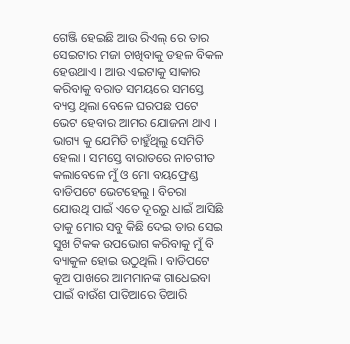ଗେଞ୍ଜି ହେଇଛି ଆଉ ରିଏଲ୍ ରେ ତାର ସେଇଟାର ମଜା ଚାଖିବାକୁ ଡହଳ ବିକଳ ହେଉଥାଏ । ଆଉ ଏଇଟାକୁ ସାକାର କରିବାକୁ ବରାତ ସମୟରେ ସମସ୍ତେ ବ୍ୟସ୍ତ ଥିଲା ବେଳେ ଘରପଛ ପଟେ ଭେଟ ହେବାର ଆମର ଯୋଜନା ଥାଏ । ଭାଗ୍ୟ କୁ ଯେମିତି ଚାହୁଁଥିଲୁ ସେମିତି ହେଲା । ସମସ୍ତେ ବାରାତରେ ନାଚଗୀତ କଲାବେଳେ ମୁଁ ଓ ମୋ ବୟଫ୍ରେଣ୍ଡ ବାଡିପଟେ ଭେଟହେଲୁ । ବିଚରା ଯୋଉଥି ପାଇଁ ଏତେ ଦୂରରୁ ଧାଇଁ ଆସିଛି ତାକୁ ମୋର ସବୁ କିଛି ଦେଇ ତାର ସେଇ ସୁଖ ଟିକକ ଉପଭୋଗ କରିବାକୁ ମୁଁ ବି ବ୍ୟାକୁଳ ହୋଇ ଉଠୁଥିଲି । ବାଡିପଟେ କୂଅ ପାଖରେ ଆମମାନଙ୍କ ଗାଧେଇବା ପାଇଁ ବାଉଁଶ ପାତିଆରେ ତିଆରି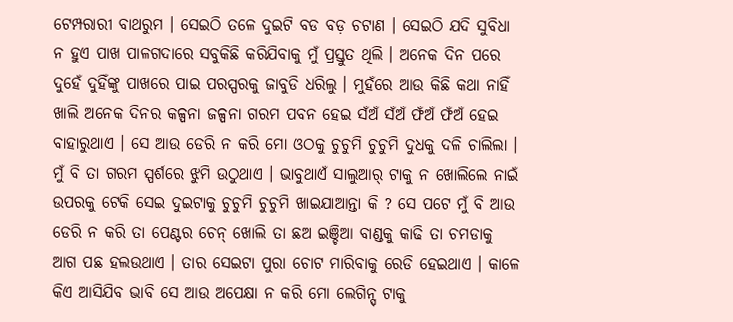ଟେମ୍ପରାରୀ ବାଥରୁମ । ସେଇଠି ତଳେ ଦୁଇଟି ବଡ ବଡ଼ ଚଟାଣ । ସେଇଠି ଯଦି ସୁବିଧା ନ ହୁଏ ପାଖ ପାଳଗଦାରେ ସବୁକିଛି କରିଯିବାକୁ ମୁଁ ପ୍ରସ୍ତୁତ ଥିଲି । ଅନେକ ଦିନ ପରେ ଦୁହେଁ ଦୁହିଁଙ୍କୁ ପାଖରେ ପାଇ ପରସ୍ପରକୁ ଜାବୁଡି ଧରିଲୁ । ମୁହଁରେ ଆଉ କିଛି କଥା ନାହିଁ ଖାଲି ଅନେକ ଦିନର କଳ୍ପନା ଜଳ୍ପନା ଗରମ ପବନ ହେଇ ସଁଅଁ ସଁଅଁ ଫଁଅଁ ଫଁଅଁ ହେଇ ବାହାରୁଥାଏ । ସେ ଆଉ ଡେରି ନ କରି ମୋ ଓଠକୁ ଚୁଚୁମି ଚୁଚୁମି ଦୁଧକୁ ଦଳି ଚାଲିଲା । ମୁଁ ବି ତା ଗରମ ସ୍ପର୍ଶରେ ଝୁମି ଉଠୁଥାଏ । ଭାବୁଥାଏଁ ସାଲୁଆର୍ ଟାକୁ ନ ଖୋଲିଲେ ନାଇଁ ଉପରକୁ ଟେକି ସେଇ ଦୁଇଟାକୁ ଚୁଚୁମି ଚୁଚୁମି ଖାଇଯାଆନ୍ତା କି ? ସେ ପଟେ ମୁଁ ବି ଆଉ ଡେରି ନ କରି ତା ପେଣ୍ଟର ଚେନ୍ ଖୋଲି ତା ଛଅ ଇଞ୍ଚିଆ ବାଣ୍ଡକୁ କାଢି ତା ଚମଡାକୁ ଆଗ ପଛ ହଲଉଥାଏ । ତାର ସେଇଟା ପୁରା ଚୋଟ ମାରିବାକୁ ରେଡି ହେଇଥାଏ । କାଳେ କିଏ ଆସିଯିବ ଭାବି ସେ ଆଉ ଅପେକ୍ଷା ନ କରି ମୋ ଲେଗିନ୍ସ୍ ଟାକୁ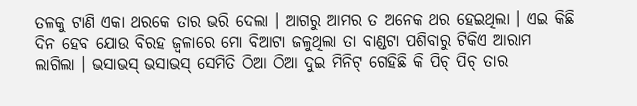ତଳକୁ ଟାଣି ଏକା ଥରକେ ତାର ଭରି ଦେଲା । ଆଗରୁ ଆମର ତ ଅନେକ ଥର ହେଇଥିଲା । ଏଇ କିଛି ଦିନ ହେବ ଯୋଉ ବିରହ ଜ୍ବଳାରେ ମୋ ବିଆଟା ଜଳୁଥିଲା ତା ବାଣ୍ଡଟା ପଶିବାରୁ ଟିକିଏ ଆରାମ ଲାଗିଲା । ଭସାଭସ୍ ଭସାଭସ୍ ସେମିତି ଠିଆ ଠିଆ ଦୁଇ ମିନିଟ୍ ଗେହିଛି କି ପିଚ୍ ପିଚ୍ ତାର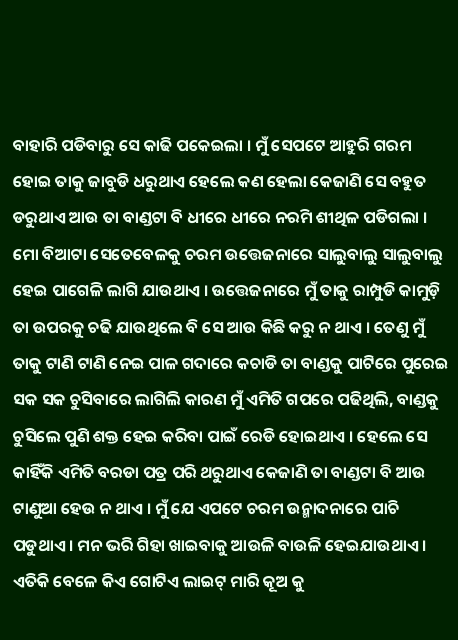ବାହାରି ପଡିବାରୁ ସେ କାଢି ପକେଇଲା । ମୁଁ ସେପଟେ ଆହୁରି ଗରମ ହୋଇ ତାକୁ ଜାବୁଡି ଧରୁଥାଏ ହେଲେ କଣ ହେଲା କେଜାଣି ସେ ବହୁତ ଡରୁଥାଏ ଆଉ ତା ବାଣ୍ଡଟା ବି ଧୀରେ ଧୀରେ ନରମି ଶୀଥିଳ ପଡିଗଲା । ମୋ ବିଆଟା ସେତେବେଳକୁ ଚରମ ଉତ୍ତେଜନାରେ ସାଲୁବାଲୁ ସାଲୁବାଲୁ ହେଇ ପାଗେଳି ଲାଗି ଯାଉଥାଏ । ଉତ୍ତେଜନାରେ ମୁଁ ତାକୁ ରାମ୍ପୁଡି କାମୁଡ଼ି ତା ଉପରକୁ ଚଢି ଯାଉଥିଲେ ବି ସେ ଆଉ କିଛି କରୁ ନ ଥାଏ । ତେଣୁ ମୁଁ ତାକୁ ଟାଣି ଟାଣି ନେଇ ପାଳ ଗଦାରେ କଚାଡି ତା ବାଣ୍ଡକୁ ପାଟିରେ ପୁରେଇ ସକ ସକ ଚୁସିବାରେ ଲାଗିଲି କାରଣ ମୁଁ ଏମିତି ଗପରେ ପଢିଥିଲି, ବାଣ୍ଡକୁ ଚୁସିଲେ ପୁଣି ଶକ୍ତ ହେଇ କରିବା ପାଇଁ ରେଡି ହୋଇଥାଏ । ହେଲେ ସେ କାହିଁକି ଏମିତି ବରଡା ପତ୍ର ପରି ଥରୁଥାଏ କେଜାଣି ତା ବାଣ୍ଡଟା ବି ଆଉ ଟାଣୁଆ ହେଉ ନ ଥାଏ । ମୁଁ ଯେ ଏପଟେ ଚରମ ଉନ୍ମାଦନାରେ ପାଚି ପଡୁଥାଏ । ମନ ଭରି ଗିହା ଖାଇବାକୁ ଆଉଳି ବାଉଳି ହେଇଯାଉଥାଏ । ଏତିକି ବେଳେ କିଏ ଗୋଟିଏ ଲାଇଟ୍ ମାରି କୂଅ କୁ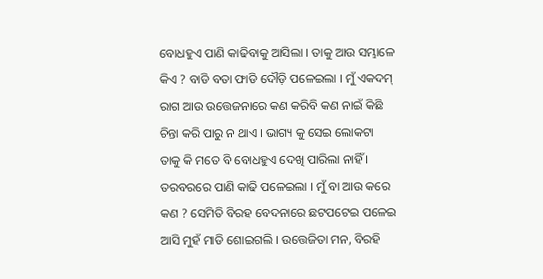ବୋଧହୁଏ ପାଣି କାଢିବାକୁ ଆସିଲା । ତାକୁ ଆଉ ସମ୍ଭାଳେ କିଏ ? ବାଡି ବତା ଫାଡି ଦୌଡ଼ି ପଳେଇଲା । ମୁଁ ଏକଦମ୍ ରାଗ ଆଉ ଉତ୍ତେଜନାରେ କଣ କରିବି କଣ ନାଇଁ କିଛି ଚିନ୍ତା କରି ପାରୁ ନ ଥାଏ । ଭାଗ୍ୟ କୁ ସେଇ ଲୋକଟା ତାକୁ କି ମତେ ବି ବୋଧହୁଏ ଦେଖି ପାରିଲା ନାହିଁ । ତରବରରେ ପାଣି କାଢି ପଳେଇଲା । ମୁଁ ବା ଆଉ କରେ କଣ ? ସେମିତି ବିରହ ବେଦନାରେ ଛଟପଟେଇ ପଳେଇ ଆସି ମୁହଁ ମାଡି ଶୋଇଗଲି । ଉତ୍ତେଜିତା ମନ, ବିରହି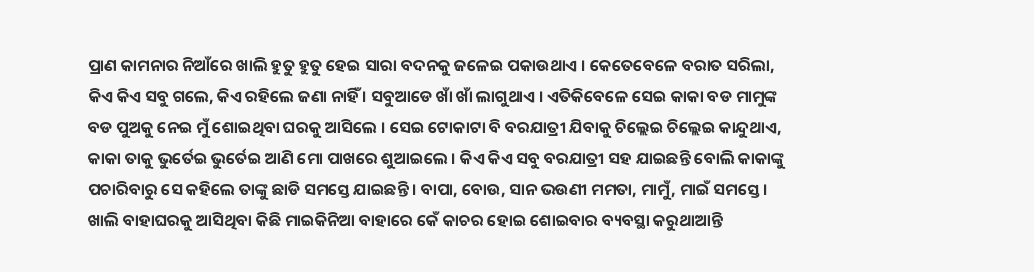ପ୍ରାଣ କାମନାର ନିଆଁରେ ଖାଲି ହୁତୁ ହୁତୁ ହେଇ ସାରା ବଦନକୁ ଜଳେଇ ପକାଉଥାଏ । କେତେବେଳେ ବରାତ ସରିଲା, କିଏ କିଏ ସବୁ ଗଲେ, କିଏ ରହିଲେ ଜଣା ନାହିଁ । ସବୁଆଡେ ଖାଁ ଖାଁ ଲାଗୁଥାଏ । ଏତିକିବେଳେ ସେଇ କାକା ବଡ ମାମୁଙ୍କ ବଡ ପୁଅକୁ ନେଇ ମୁଁ ଶୋଇଥିବା ଘରକୁ ଆସିଲେ । ସେଇ ଟୋକାଟା ବି ବରଯାତ୍ରୀ ଯିବାକୁ ଚିଲ୍ଲେଇ ଚିଲ୍ଲେଇ କାନ୍ଦୁଥାଏ, କାକା ତାକୁ ଭୁର୍ତେଇ ଭୁର୍ତେଇ ଆଣି ମୋ ପାଖରେ ଶୁଆଇଲେ । କିଏ କିଏ ସବୁ ବରଯାତ୍ରୀ ସହ ଯାଇଛନ୍ତି ବୋଲି କାକାଙ୍କୁ ପଚାରିବାରୁ ସେ କହିଲେ ତାଙ୍କୁ ଛାଡି ସମସ୍ତେ ଯାଇଛନ୍ତି । ବାପା, ବୋଉ, ସାନ ଭଉଣୀ ମମତା, ମାମୁଁ, ମାଇଁ ସମସ୍ତେ । ଖାଲି ବାହାଘରକୁ ଆସିଥିବା କିଛି ମାଇକିନିଆ ବାହାରେ କେଁ କାଚର ହୋଇ ଶୋଇବାର ବ୍ୟବସ୍ଥା କରୁଥାଆନ୍ତି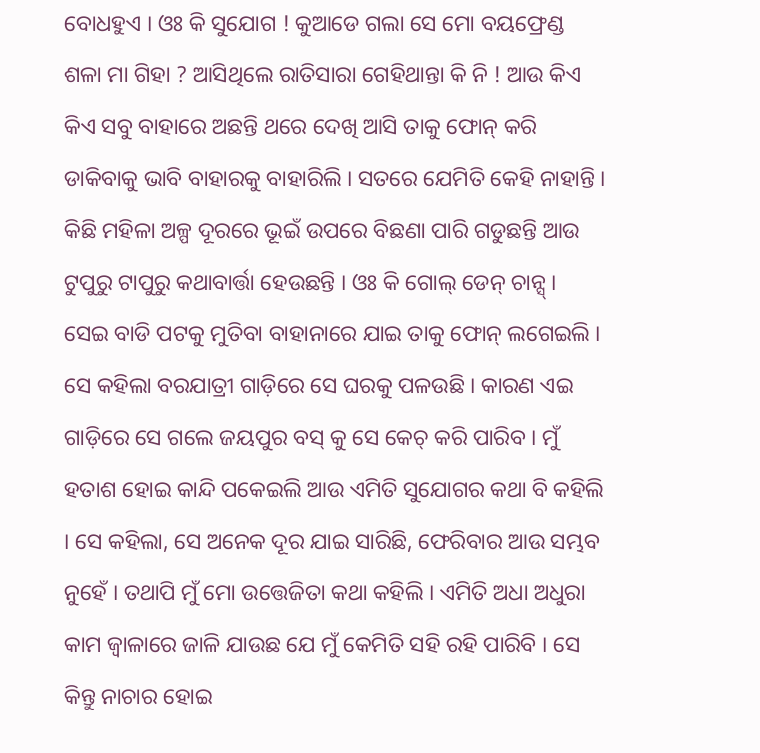ବୋଧହୁଏ । ଓଃ କି ସୁଯୋଗ ! କୁଆଡେ ଗଲା ସେ ମୋ ବୟଫ୍ରେଣ୍ଡ ଶଳା ମା ଗିହା ? ଆସିଥିଲେ ରାତିସାରା ଗେହିଥାନ୍ତା କି ନି ! ଆଉ କିଏ କିଏ ସବୁ ବାହାରେ ଅଛନ୍ତି ଥରେ ଦେଖି ଆସି ତାକୁ ଫୋନ୍ କରି ଡାକିବାକୁ ଭାବି ବାହାରକୁ ବାହାରିଲି । ସତରେ ଯେମିତି କେହି ନାହାନ୍ତି । କିଛି ମହିଳା ଅଳ୍ପ ଦୂରରେ ଭୂଇଁ ଉପରେ ବିଛଣା ପାରି ଗଡୁଛନ୍ତି ଆଉ ଟୁପୁରୁ ଟାପୁରୁ କଥାବାର୍ତ୍ତା ହେଉଛନ୍ତି । ଓଃ କି ଗୋଲ୍ ଡେନ୍ ଚାନ୍ସ୍ । ସେଇ ବାଡି ପଟକୁ ମୁତିବା ବାହାନାରେ ଯାଇ ତାକୁ ଫୋନ୍ ଲଗେଇଲି । ସେ କହିଲା ବରଯାତ୍ରୀ ଗାଡ଼ିରେ ସେ ଘରକୁ ପଳଉଛି । କାରଣ ଏଇ ଗାଡ଼ିରେ ସେ ଗଲେ ଜୟପୁର ବସ୍ କୁ ସେ କେଚ୍ କରି ପାରିବ । ମୁଁ ହତାଶ ହୋଇ କାନ୍ଦି ପକେଇଲି ଆଉ ଏମିତି ସୁଯୋଗର କଥା ବି କହିଲି । ସେ କହିଲା, ସେ ଅନେକ ଦୂର ଯାଇ ସାରିଛି, ଫେରିବାର ଆଉ ସମ୍ଭବ ନୁହେଁ । ତଥାପି ମୁଁ ମୋ ଉତ୍ତେଜିତା କଥା କହିଲି । ଏମିତି ଅଧା ଅଧୁରା କାମ ଜ୍ବାଳାରେ ଜାଳି ଯାଉଛ ଯେ ମୁଁ କେମିତି ସହି ରହି ପାରିବି । ସେ କିନ୍ତୁ ନାଚାର ହୋଇ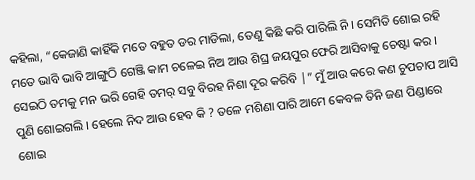କହିଲା, “କେଜାଣି କାହିଁକି ମତେ ବହୁତ ଡର ମାଡିଲା, ତେଣୁ କିଛି କରି ପାରିଲି ନି । ସେମିତି ଶୋଇ ରହି ମତେ ଭାବି ଭାବି ଆଙ୍ଗୁଠି ଗେଞ୍ଜି କାମ ଚଳେଇ ନିଅ ଆଉ ଶିଘ୍ର ଜୟପୁର ଫେରି ଆସିବାକୁ ଚେଷ୍ଟା କର । ସେଇଠି ତମକୁ ମନ ଭରି ଗେହି ତମର୍ ସବୁ ବିରହ ନିଶା ଦୂର କରିବି |” ମୁଁ ଆଉ କରେ କଣ ଚୁପଚାପ ଆସି ପୁଣି ଶୋଇଗଲି । ହେଲେ ନିଦ ଆଉ ହେବ କି ? ତଳେ ମଶିଣା ପାରି ଆମେ କେବଳ ତିନି ଜଣ ପିଣ୍ଡାରେ ଶୋଇ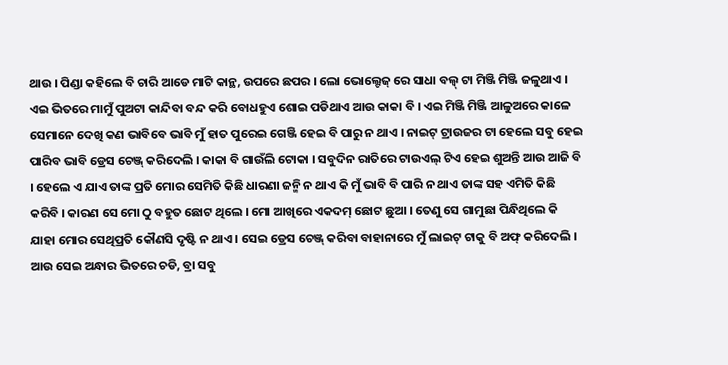ଥାଉ । ପିଣ୍ଡା କହିଲେ ବି ଚାରି ଆଡେ ମାଟି କାନ୍ଥ, ଉପରେ ଛପର । ଲୋ ଭୋଲ୍ଟେଜ୍ ରେ ସାଧା ବଲ୍ଵ୍ ଟା ମିଞ୍ଜି ମିଞ୍ଜି ଜଳୁଥାଏ । ଏଇ ଭିତରେ ମାମୁଁ ପୁଅଟା କାନ୍ଦିବା ବନ୍ଦ କରି ବୋଧହୁଏ ଶୋଇ ପଡିଥାଏ ଆଉ କାକା ବି । ଏଇ ମିଞ୍ଜି ମିଞ୍ଜି ଆଳୁଅରେ କାଳେ ସେମାନେ ଦେଖି କଣ ଭାବିବେ ଭାବି ମୁଁ ହାତ ପୁରେଇ ଗେଞ୍ଜି ହେଇ ବି ପାରୁ ନ ଥାଏ । ନାଇଟ୍ ଟ୍ରାଉଜର ଟା ହେଲେ ସବୁ ହେଇ ପାରିବ ଭାବି ଡ୍ରେସ ଚେଞ୍ଜ୍ କରିଦେଲି । କାକା ବି ଗାଉଁଲି ଟୋକା । ସବୁଦିନ ରାତିରେ ଟାଉଏଲ୍ ଟିଏ ହେଇ ଶୁଅନ୍ତି ଆଉ ଆଜି ବି । ହେଲେ ଏ ଯାଏ ତାଙ୍କ ପ୍ରତି ମୋର ସେମିତି କିଛି ଧାରଣା ଜନ୍ମି ନ ଥାଏ କି ମୁଁ ଭାବି ବି ପାରି ନ ଥାଏ ତାଙ୍କ ସହ ଏମିତି କିଛି କରିବି । କାରଣ ସେ ମୋ ଠୁ ବହୁତ ଛୋଟ ଥିଲେ । ମୋ ଆଖିରେ ଏକଦମ୍ ଛୋଟ ଛୁଆ । ତେଣୁ ସେ ଗାମୁଛା ପିନ୍ଧିଥିଲେ କି ଯାହା ମୋର ସେଥିପ୍ରତି କୌଣସି ଦୃଷ୍ଟି ନ ଥାଏ । ସେଇ ଡ୍ରେସ ଚେଞ୍ଜ୍ କରିବା ବାହାନାରେ ମୁଁ ଲାଇଟ୍ ଟାକୁ ବି ଅଫ୍ କରିଦେଲି । ଆଉ ସେଇ ଅନ୍ଧାର ଭିତରେ ଚଡି, ବ୍ରା ସବୁ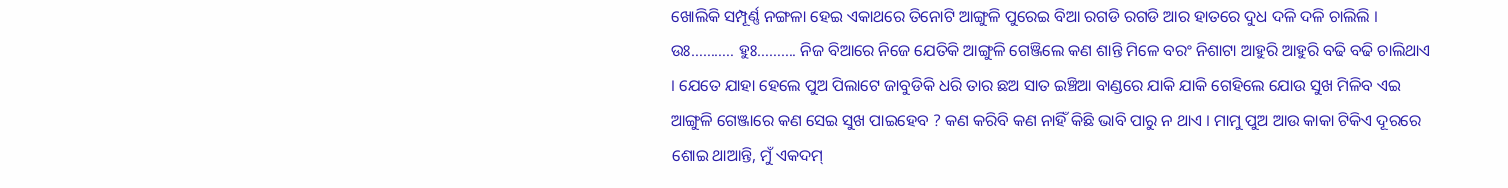ଖୋଲିକି ସମ୍ପୂର୍ଣ୍ଣ ନଙ୍ଗଳା ହେଇ ଏକାଥରେ ତିନୋଟି ଆଙ୍ଗୁଳି ପୁରେଇ ବିଆ ରଗଡି ରଗଡି ଆର ହାତରେ ଦୁଧ ଦଳି ଦଳି ଚାଲିଲି । ଉଃ……….. ହୁଃ………. ନିଜ ବିଆରେ ନିଜେ ଯେତିକି ଆଙ୍ଗୁଳି ଗେଞ୍ଜିଲେ କଣ ଶାନ୍ତି ମିଳେ ବରଂ ନିଶାଟା ଆହୁରି ଆହୁରି ବଢି ବଢି ଚାଲିଥାଏ । ଯେତେ ଯାହା ହେଲେ ପୁଅ ପିଲାଟେ ଜାବୁଡିକି ଧରି ତାର ଛଅ ସାତ ଇଞ୍ଚିଆ ବାଣ୍ଡରେ ଯାକି ଯାକି ଗେହିଲେ ଯୋଉ ସୁଖ ମିଳିବ ଏଇ ଆଙ୍ଗୁଳି ଗେଞ୍ଜାରେ କଣ ସେଇ ସୁଖ ପାଇହେବ ? କଣ କରିବି କଣ ନାହିଁ କିଛି ଭାବି ପାରୁ ନ ଥାଏ । ମାମୁ ପୁଅ ଆଉ କାକା ଟିକିଏ ଦୂରରେ ଶୋଇ ଥାଆନ୍ତି, ମୁଁ ଏକଦମ୍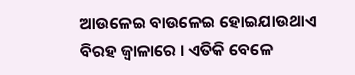ଆଉଳେଇ ବାଉଳେଇ ହୋଇଯାଉଥାଏ ବିରହ ଜ୍ବାଳାରେ । ଏତିକି ବେଳେ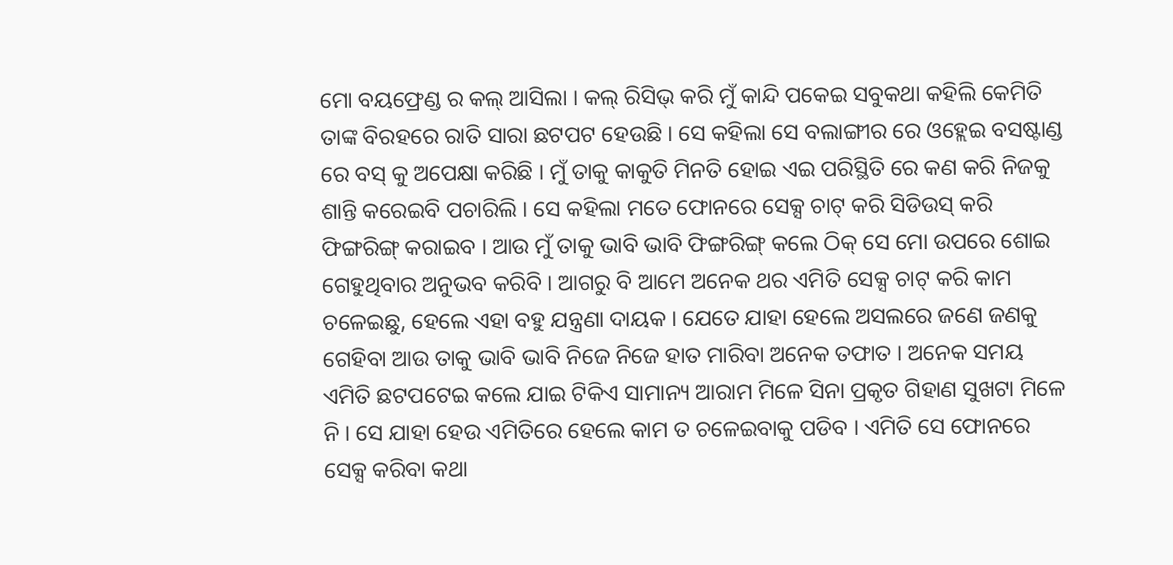ମୋ ବୟଫ୍ରେଣ୍ଡ ର କଲ୍ ଆସିଲା । କଲ୍ ରିସିଭ୍ କରି ମୁଁ କାନ୍ଦି ପକେଇ ସବୁକଥା କହିଲି କେମିତି ତାଙ୍କ ବିରହରେ ରାତି ସାରା ଛଟପଟ ହେଉଛି । ସେ କହିଲା ସେ ବଲାଙ୍ଗୀର ରେ ଓହ୍ଲେଇ ବସଷ୍ଟାଣ୍ଡ ରେ ବସ୍ କୁ ଅପେକ୍ଷା କରିଛି । ମୁଁ ତାକୁ କାକୁତି ମିନତି ହୋଇ ଏଇ ପରିସ୍ଥିତି ରେ କଣ କରି ନିଜକୁ ଶାନ୍ତି କରେଇବି ପଚାରିଲି । ସେ କହିଲା ମତେ ଫୋନରେ ସେକ୍ସ ଚାଟ୍ କରି ସିଡିଉସ୍ କରି ଫିଙ୍ଗରିଙ୍ଗ୍ କରାଇବ । ଆଉ ମୁଁ ତାକୁ ଭାବି ଭାବି ଫିଙ୍ଗରିଙ୍ଗ୍ କଲେ ଠିକ୍ ସେ ମୋ ଉପରେ ଶୋଇ ଗେହୁଥିବାର ଅନୁଭବ କରିବି । ଆଗରୁ ବି ଆମେ ଅନେକ ଥର ଏମିତି ସେକ୍ସ ଚାଟ୍ କରି କାମ ଚଳେଇଛୁ, ହେଲେ ଏହା ବହୁ ଯନ୍ତ୍ରଣା ଦାୟକ । ଯେତେ ଯାହା ହେଲେ ଅସଲରେ ଜଣେ ଜଣକୁ ଗେହିବା ଆଉ ତାକୁ ଭାବି ଭାବି ନିଜେ ନିଜେ ହାତ ମାରିବା ଅନେକ ତଫାତ । ଅନେକ ସମୟ ଏମିତି ଛଟପଟେଇ କଲେ ଯାଇ ଟିକିଏ ସାମାନ୍ୟ ଆରାମ ମିଳେ ସିନା ପ୍ରକୃତ ଗିହାଣ ସୁଖଟା ମିଳେ ନି । ସେ ଯାହା ହେଉ ଏମିତିରେ ହେଲେ କାମ ତ ଚଳେଇବାକୁ ପଡିବ । ଏମିତି ସେ ଫୋନରେ ସେକ୍ସ କରିବା କଥା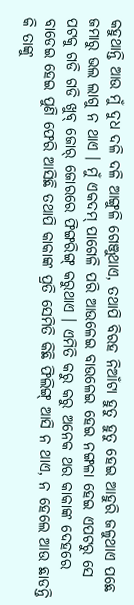କହୁଥାନ୍ତି ଆଉ ମୁଁ ଦୁଧ ଦଳି ଦଳି ଆଙ୍ଗୁଳି ଗେଞ୍ଜୁଥାଏ, ତଥାପି ବିରହ ନିଆଁଟା ହୁତୁ ହୁତୁ ହେଇ ଆହୁରି ଜଳୁଥାଏ ପଛେ ଜମାରୁ ଭଲ ଲାଗୁ ନ ଥାଏ । ମୁଁ ଏକଦମ୍ ପାଗେଳି ପରି ଆଉଳେଇ ବାଉଳେଇ ହେଇ ନଙ୍ଗଳା ହେଇ ଏପଟରୁ ସେ ପଟକୁ ଗଡି ଗଡି ଖୁବ୍ ଜୋର୍ ଜୋରରେ ଫିଙ୍ଗରିଙ୍ଗ୍ କରୁଥାଏ । ଏମିତି କରୁ କରୁ ଅନେକ ଥର କାକାଙ୍କ ଦେହରେ ବାଡେଇ ହେଇ ପୁଣି ଫେରି ଆସିଛି ତଥାପି କାକାଙ୍କ ପ୍ରତି ସେମିତି କିଛି ଫିଲିଙ୍ଗ୍ ଆସି ନ ଥାଏ, ନ ହେଲେ ଆଉ ଛାଡନ୍ତି କି ତାଙ୍କୁ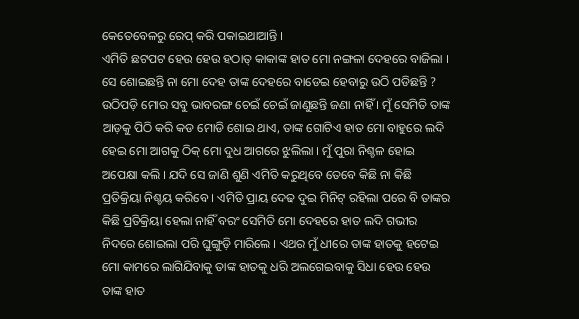କେତେବେଳରୁ ରେପ୍ କରି ପକାଇଥାଆନ୍ତି ।
ଏମିତି ଛଟପଟ ହେଉ ହେଉ ହଠାତ୍ କାକାଙ୍କ ହାତ ମୋ ନଙ୍ଗଳା ଦେହରେ ବାଜିଲା । ସେ ଶୋଇଛନ୍ତି ନା ମୋ ଦେହ ତାଙ୍କ ଦେହରେ ବାଡେଇ ହେବାରୁ ଉଠି ପଡିଛନ୍ତି ? ଉଠିପଡ଼ି ମୋର ସବୁ ଭାବରଙ୍ଗ ଚେଇଁ ଚେଇଁ ଜାଣୁଛନ୍ତି ଜଣା ନାହିଁ । ମୁଁ ସେମିତି ତାଙ୍କ ଆଡ଼କୁ ପିଠି କରି କଡ ମୋଡି ଶୋଇ ଥାଏ, ତାଙ୍କ ଗୋଟିଏ ହାତ ମୋ ବାହୁରେ ଲଦି ହେଇ ମୋ ଆଗକୁ ଠିକ୍ ମୋ ଦୁଧ ଆଗରେ ଝୁଲିଲା । ମୁଁ ପୁରା ନିଶ୍ଚଳ ହୋଇ ଅପେକ୍ଷା କଲି । ଯଦି ସେ ଜାଣି ଶୁଣି ଏମିତି କରୁଥିବେ ତେବେ କିଛି ନା କିଛି ପ୍ରତିକ୍ରିୟା ନିଶ୍ଚୟ କରିବେ । ଏମିତି ପ୍ରାୟ ଦେଢ ଦୁଇ ମିନିଟ୍ ରହିଲା ପରେ ବି ତାଙ୍କର କିଛି ପ୍ରତିକ୍ରିୟା ହେଲା ନାହିଁ ବରଂ ସେମିତି ମୋ ଦେହରେ ହାତ ଲଦି ଗଭୀର ନିଦରେ ଶୋଇଲା ପରି ଘୁଙ୍ଗୁଡ଼ି ମାରିଲେ । ଏଥର ମୁଁ ଧୀରେ ତାଙ୍କ ହାତକୁ ହଟେଇ ମୋ କାମରେ ଲାଗିଯିବାକୁ ତାଙ୍କ ହାତକୁ ଧରି ଅଲଗେଇବାକୁ ସିଧା ହେଉ ହେଉ ତାଙ୍କ ହାତ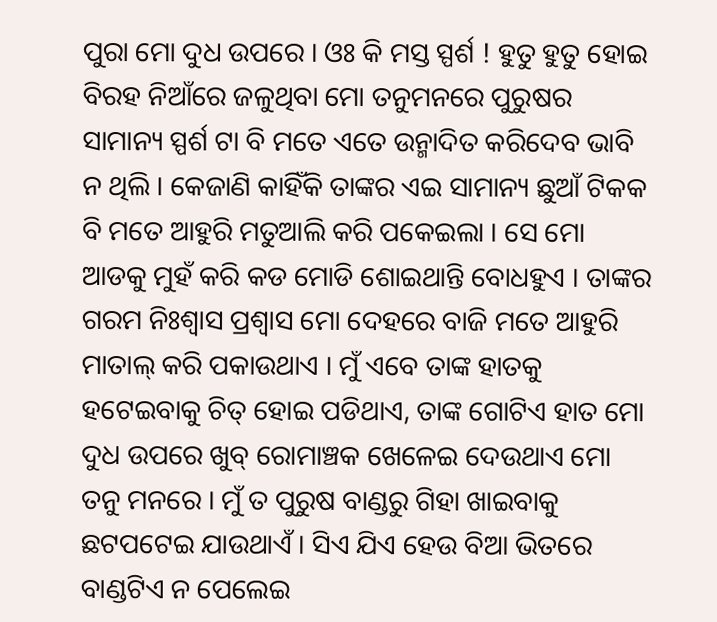ପୁରା ମୋ ଦୁଧ ଉପରେ । ଓଃ କି ମସ୍ତ ସ୍ପର୍ଶ ! ହୁତୁ ହୁତୁ ହୋଇ ବିରହ ନିଆଁରେ ଜଳୁଥିବା ମୋ ତନୁମନରେ ପୁରୁଷର ସାମାନ୍ୟ ସ୍ପର୍ଶ ଟା ବି ମତେ ଏତେ ଉନ୍ମାଦିତ କରିଦେବ ଭାବି ନ ଥିଲି । କେଜାଣି କାହିଁକି ତାଙ୍କର ଏଇ ସାମାନ୍ୟ ଛୁଆଁ ଟିକକ ବି ମତେ ଆହୁରି ମତୁଆଲି କରି ପକେଇଲା । ସେ ମୋ ଆଡକୁ ମୁହଁ କରି କଡ ମୋଡି ଶୋଇଥାନ୍ତି ବୋଧହୁଏ । ତାଙ୍କର ଗରମ ନିଃଶ୍ୱାସ ପ୍ରଶ୍ବାସ ମୋ ଦେହରେ ବାଜି ମତେ ଆହୁରି ମାତାଲ୍ କରି ପକାଉଥାଏ । ମୁଁ ଏବେ ତାଙ୍କ ହାତକୁ ହଟେଇବାକୁ ଚିତ୍ ହୋଇ ପଡିଥାଏ, ତାଙ୍କ ଗୋଟିଏ ହାତ ମୋ ଦୁଧ ଉପରେ ଖୁବ୍ ରୋମାଞ୍ଚକ ଖେଳେଇ ଦେଉଥାଏ ମୋ ତନୁ ମନରେ । ମୁଁ ତ ପୁରୁଷ ବାଣ୍ଡରୁ ଗିହା ଖାଇବାକୁ ଛଟପଟେଇ ଯାଉଥାଏଁ । ସିଏ ଯିଏ ହେଉ ବିଆ ଭିତରେ ବାଣ୍ଡଟିଏ ନ ପେଲେଇ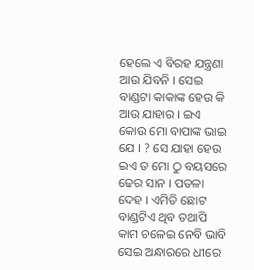ହେଲେ ଏ ବିରହ ଯନ୍ତ୍ରଣା ଆଉ ଯିବନି । ସେଇ ବାଣ୍ଡଟା କାକାଙ୍କ ହେଉ କି ଆଉ ଯାହାର । ଇଏ କୋଉ ମୋ ବାପାଙ୍କ ଭାଇ ଯେ । ? ସେ ଯାହା ହେଉ ଇଏ ତ ମୋ ଠୁ ବୟସରେ ଢେର ସାନ । ପତଳା ଦେହ । ଏମିତି ଛୋଟ ବାଣ୍ଡଟିଏ ଥିବ ତଥାପି କାମ ଚଳେଇ ନେବି ଭାବି ସେଇ ଅନ୍ଧାରରେ ଧୀରେ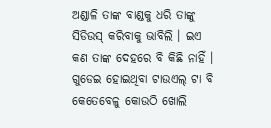ଅଣ୍ଡାଳି ତାଙ୍କ ବାଣ୍ଡକୁ ଧରି ତାଙ୍କୁ ସିଡିଉସ୍ କରିବାକୁ ଭାବିଲି । ଇଏ କଣ ତାଙ୍କ ଦେହରେ ବି କିଛି ନାହିଁ । ଗୁଡେଇ ହୋଇଥିବା ଟାଉଏଲ୍ ଟା ବି କେତେବେଳୁ କୋଉଠି ଖୋଲି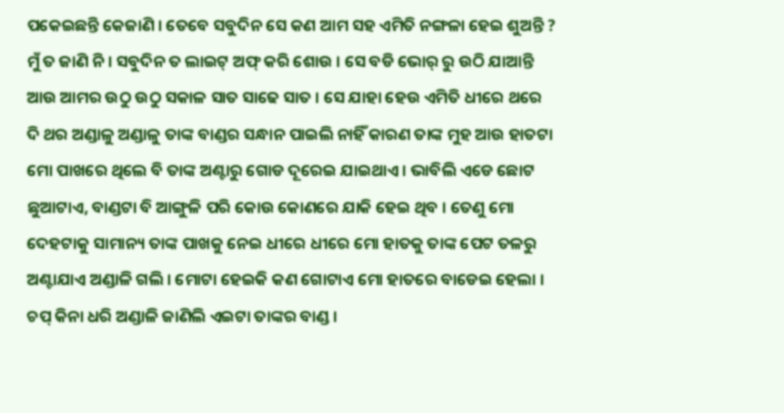ପକେଇଛନ୍ତି କେଜାଣି । ତେବେ ସବୁଦିନ ସେ କଣ ଆମ ସହ ଏମିତି ନଙ୍ଗଳା ହେଇ ଶୁଅନ୍ତି ? ମୁଁ ତ ଜାଣି ନି । ସବୁଦିନ ତ ଲାଇଟ୍ ଅଫ୍ କରି ଶୋଉ । ସେ ବଡି ଭୋର୍ ରୁ ଉଠି ଯାଆନ୍ତି ଆଉ ଆମର ଉଠୁ ଉଠୁ ସକାଳ ସାତ ସାଢେ ସାତ । ସେ ଯାହା ହେଉ ଏମିତି ଧୀରେ ଥରେ ଦି ଥର ଅଣ୍ଡାଳୁ ଅଣ୍ଡାଳୁ ତାଙ୍କ ବାଣ୍ଡର ସନ୍ଧାନ ପାଇଲି ନାହିଁ କାରଣ ତାଙ୍କ ମୁହ ଆଉ ହାତଟା ମୋ ପାଖରେ ଥିଲେ ବି ତାଙ୍କ ଅଣ୍ଟାରୁ ଗୋଡ ଦୂରେଇ ଯାଇଥାଏ । ଭାବିଲି ଏଡେ ଛୋଟ ଛୁଆଟାଏ, ବାଣ୍ଡଟା ବି ଆଙ୍ଗୁଳି ପରି କୋଉ କୋଣରେ ଯାକି ହେଇ ଥିବ । ତେଣୁ ମୋ ଦେହଟାକୁ ସାମାନ୍ୟ ତାଙ୍କ ପାଖକୁ ନେଇ ଧୀରେ ଧୀରେ ମୋ ହାତକୁ ତାଙ୍କ ପେଟ ତଳରୁ ଅଣ୍ଟାଯାଏ ଅଣ୍ଡାଳି ଗଲି । ମୋଟା ହେଇକି କଣ ଗୋଟାଏ ମୋ ହାତରେ ବାଡେଇ ହେଲା । ଚପ୍ କିନା ଧରି ଅଣ୍ଡାଳି ଜାଣିଲି ଏଇଟା ତାଙ୍କର ବାଣ୍ଡ ।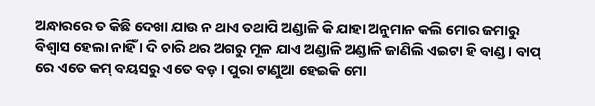ଅନ୍ଧାରରେ ତ କିଛି ଦେଖା ଯାଉ ନ ଥାଏ ତଥାପି ଅଣ୍ଡାଳି କି ଯାହା ଅନୁମାନ କଲି ମୋର ଜମାରୁ ବିଶ୍ବାସ ହେଲା ନାହିଁ । ଦି ଚାରି ଥର ଅଗରୁ ମୂଳ ଯାଏ ଅଣ୍ଡାଳି ଅଣ୍ଡାଳି ଜାଣିଲି ଏଇଟା ହି ବାଣ୍ଡ । ବାପ୍ ରେ ଏତେ କମ୍ ବୟସରୁ ଏତେ ବଡ଼ । ପୁରା ଟାଣୁଆ ହେଇକି ମୋ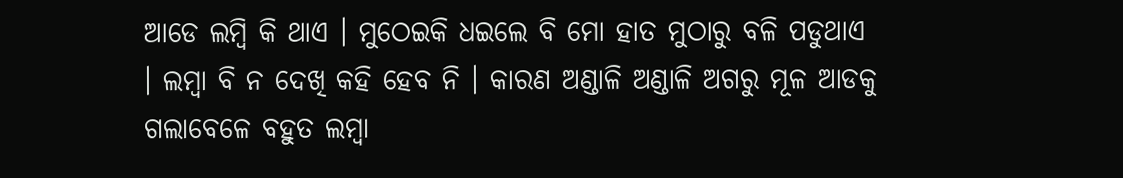ଆଡେ ଲମ୍ବି କି ଥାଏ । ମୁଠେଇକି ଧଇଲେ ବି ମୋ ହାତ ମୁଠାରୁ ବଳି ପଡୁଥାଏ । ଲମ୍ବା ବି ନ ଦେଖି କହି ହେବ ନି । କାରଣ ଅଣ୍ଡାଳି ଅଣ୍ଡାଳି ଅଗରୁ ମୂଳ ଆଡକୁ ଗଲାବେଳେ ବହୁତ ଲମ୍ବା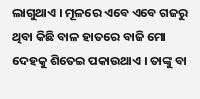ଲାଗୁଥାଏ । ମୂଳରେ ଏବେ ଏବେ ଗଜରୁ ଥିବା କିଛି ବାଳ ହାତରେ ବାଜି ମୋ ଦେହକୁ ଶିତେଇ ପକାଉଥାଏ । ତାଙ୍କୁ ବା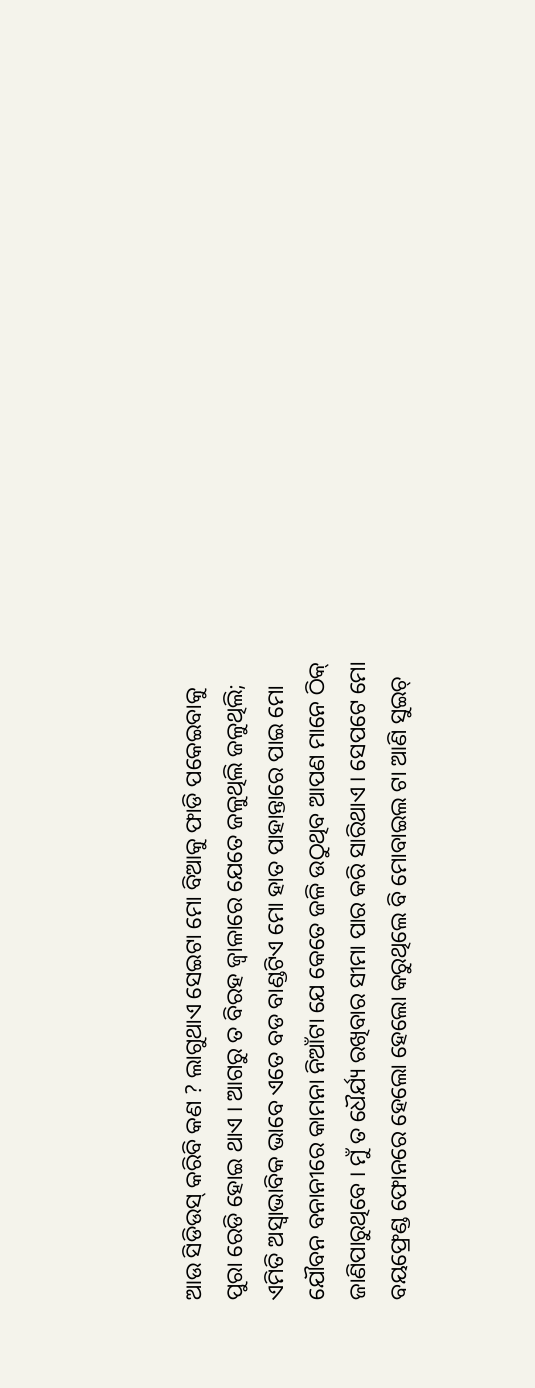ଆଉ ସିଡିଉସ୍ କରିବି କଣ ? ଲାଗୁଥାଏ ସେଇଟା ମୋ ବିଆକୁ ଫାଡି ପକେଇବାକୁ ପୁରା ରେଡି ହୋଇ ଥାଏ । ଆଗରୁ ତ ବିରହ ଜ୍ବାଳାରେ ଯେତେ ଜଳୁଥିଲି ଜଳୁଥିଲି; ଏମିତି ଅସ୍ବାଭାବିକ ଭାବେ ଏତେ ବଡ ବାଣ୍ଡଟିଏ ମୋ ହାତ ପାହାନ୍ତାରେ ପାଇ ମୋ ଯୌବନ ବନାନୀରେ କାମନା ନିଆଁଟା ଯେ କେତେ ଜଳି ଉଠୁଥିବ ଆପଣ ମାନେ ଠିକ୍ ଜାଣିପାରୁଥିବେ । ମୁଁ ତ ଧୈର୍ଯ୍ୟ ରଖିବାର ସୀମା ପାର କରି ସାରିଥାଏ । ସେପଟେ ମୋ ବୟଫ୍ରେଣ୍ଡ ଫୋନରେ ହେଲୋ ହେଲୋ କରୁଥିଲେ ବି ମୋବାଇଲ ଟା ଆଣି ସୁଇଚ୍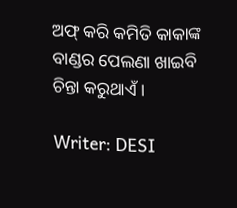ଅଫ୍ କରି କମିତି କାକାଙ୍କ ବାଣ୍ଡର ପେଲଣା ଖାଇବି ଚିନ୍ତା କରୁଥାଏଁ ।

Writer: DESI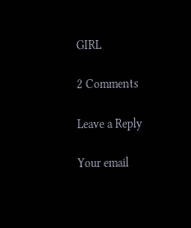GIRL

2 Comments

Leave a Reply

Your email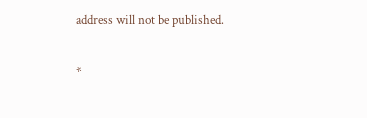address will not be published.


*